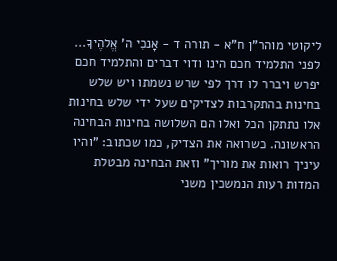ליקוטי מוהר"ן ח"א - תורה ד - אָנכִי ה' אֱלהֶיךָ... לפני התלמיד חכם הינו ודוי דברים והתלמיד חכם יפרש ויברר לו דרך לפי שרש נשמתו ויש שלש בחינות בהתקרבות לצדיקים שעל ידי שלש בחינות אלו נתתקן הכל ואלו הם השלושה בחינות הבחינה הראשונה. כשרואה את הצדיק, כמו שכתוב: "והיו עיניך רואות את מוריך" וזאת הבחינה מבטלת המדות רעות הנמשכין משני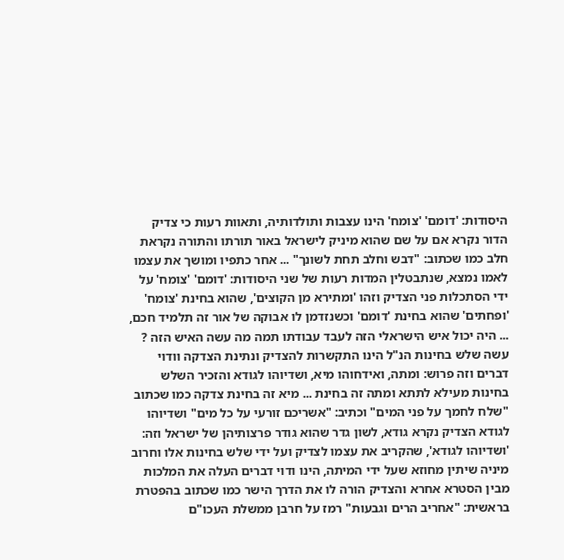היסודות: 'דומם' 'צומח' הינו עצבות ותולדותיה, ותאוות רעות כי צדיק הדור נקרא אם על שם שהוא מיניק לישראל באור תורתו והתורה נקראת חלב כמו שכתוב: "דבש וחלב תחת לשונך" ... אחר כתפיו ומושך את עצמו לאמו נמצא, שנתבטלין המדות רעות של שני היסודות: 'דומם' 'צומח' על ידי הסתכלות פני הצדיק וזהו 'ומתירא מן הקוצים', שהוא בחינת 'צומח' 'ופחתים' שהוא בחינת 'דומם' וכשנזדמן לו אבוקה של אור זה תלמיד חכם, ... היה יכול איש הישראלי הזה לעבד עבודתו תמה מה עשה האיש הזה ? עשה שלש בחינות הנ"ל הינו התקשרות להצדיק ונתינת הצדקה וודוי דברים וזה פרוש: ומתה, ואידחוהו מיא, ושדיוהו לגודא והזכיר השלש בחינות מעילא לתתא ומתה זה בחינת ... מיא זה בחינת צדקה כמו שכתוב "שלח לחמך על פני המים" וכתיב: "אשריכם זורעי על כל מים" ושדיוהו לגודא הצדיק נקרא גודא, לשון גדר שהוא גודר פרצותיהן של ישראל וזה: 'ושדיוהו לגודא', שהקריב את עצמו לצדיק ועל ידי שלש בחינות אלו וחרוב מיניה שיתין מחוזא שעל ידי המיתה, הינו ודוי דברים העלה את המלכות מבין הסטרא אחרא והצדיק הורה לו את הדרך הישר כמו שכתוב בהפטרת בראשית: "אחריב הרים וגבעות" רמז על חרבן ממשלת העכו"ם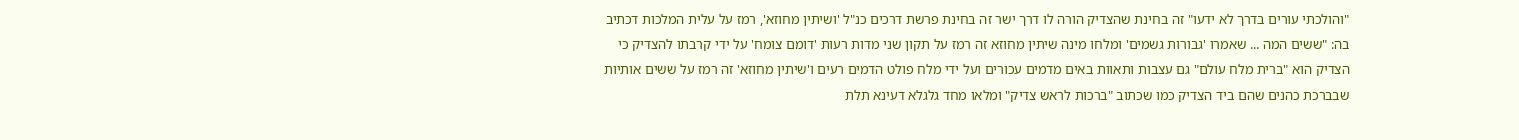"והולכתי עורים בדרך לא ידעו" זה בחינת שהצדיק הורה לו דרך ישר זה בחינת פרשת דרכים כנ"ל 'ושיתין מחוזא', רמז על עלית המלכות דכתיב בה: "ששים המה ... שאמרו 'גבורות גשמים' ומלחו מינה שיתין מחוזא זה רמז על תקון שני מדות רעות 'דומם צומח' על ידי קרבתו להצדיק כי הצדיק הוא "ברית מלח עולם" גם עצבות ותאוות באים מדמים עכורים ועל ידי מלח פולט הדמים רעים ו'שיתין מחוזא' זה רמז על ששים אותיות שבברכת כהנים שהם ביד הצדיק כמו שכתוב "ברכות לראש צדיק" ומלאו מחד גלגלא דעינא תלת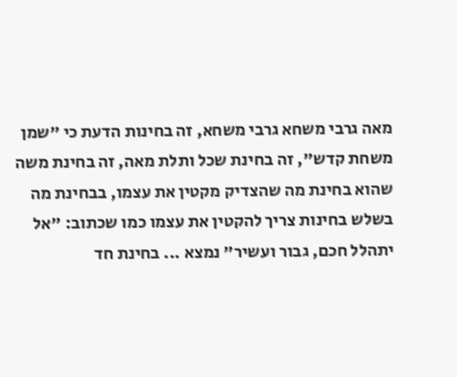מאה גרבי משחא גרבי משחא, זה בחינות הדעת כי "שמן משחת קדש", זה בחינת שכל ותלת מאה, זה בחינת משה שהוא בחינת מה שהצדיק מקטין את עצמו, בבחינת מה בשלש בחינות צריך להקטין את עצמו כמו שכתוב: "אל יתהלל חכם, גבור ועשיר" נמצא ... בחינת חד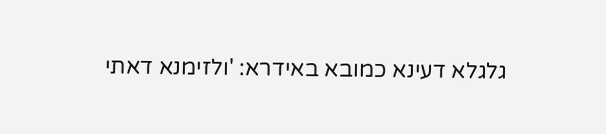גלגלא דעינא כמובא באידרא: 'ולזימנא דאתי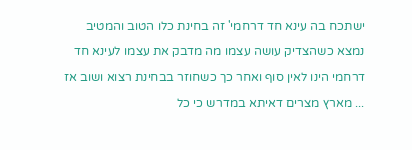ישתכח בה עינא חד דרחמי' זה בחינת כלו הטוב והמטיב נמצא כשהצדיק עושה עצמו מה מדבק את עצמו לעינא חד דרחמי הינו לאין סוף ואחר כך כשחוזר בבחינת רצוא ושוב אז ... מארץ מצרים דאיתא במדרש כי כל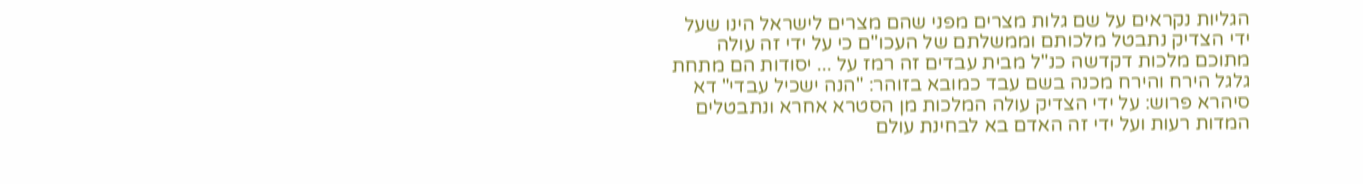הגליות נקראים על שם גלות מצרים מפני שהם מצרים לישראל הינו שעל ידי הצדיק נתבטל מלכותם וממשלתם של העכו"ם כי על ידי זה עולה מתוכם מלכות דקדשה כנ"ל מבית עבדים זה רמז על ... יסודות הם מתחת גלגל הירח והירח מכנה בשם עבד כמובא בזוהר: "הנה ישכיל עבדי" דא סיהרא פרוש: על ידי הצדיק עולה המלכות מן הסטרא אחרא ונתבטלים המדות רעות ועל ידי זה האדם בא לבחינת עולם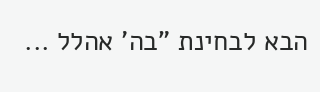הבא לבחינת "בה' אהלל ...